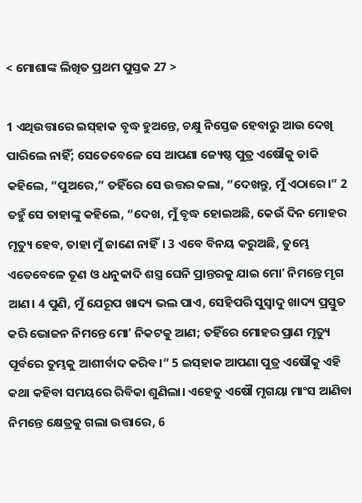< ମୋଶାଙ୍କ ଲିଖିତ ପ୍ରଥମ ପୁସ୍ତକ 27 >

1 ଏଥିଉତ୍ତାରେ ଇସ୍‌ହାକ ବୃଦ୍ଧ ହୁଅନ୍ତେ, ଚକ୍ଷୁ ନିସ୍ତେଜ ହେବାରୁ ଆଉ ଦେଖି ପାରିଲେ ନାହିଁ; ସେତେବେଳେ ସେ ଆପଣା ଜ୍ୟେଷ୍ଠ ପୁତ୍ର ଏଷୌକୁ ଡାକି କହିଲେ, “ପୁଅରେ,” ତହିଁରେ ସେ ଉତ୍ତର କଲା, “ଦେଖନ୍ତୁ, ମୁଁ ଏଠାରେ।” 2 ତହୁଁ ସେ ତାହାଙ୍କୁ କହିଲେ, “ଦେଖ, ମୁଁ ବୃଦ୍ଧ ହୋଇଅଛି, କେଉଁ ଦିନ ମୋହର ମୃତ୍ୟୁ ହେବ, ତାହା ମୁଁ ଜାଣେ ନାହିଁ। 3 ଏବେ ବିନୟ କରୁଅଛି, ତୁମ୍ଭେ ଏତେବେଳେ ତୂଣ ଓ ଧନୁକାଦି ଶସ୍ତ୍ର ଘେନି ପ୍ରାନ୍ତରକୁ ଯାଇ ମୋʼ ନିମନ୍ତେ ମୃଗ ଆଣ। 4 ପୁଣି, ମୁଁ ଯେରୂପ ଖାଦ୍ୟ ଭଲ ପାଏ, ସେହିପରି ସୁସ୍ୱାଦୁ ଖାଦ୍ୟ ପ୍ରସ୍ତୁତ କରି ଭୋଜନ ନିମନ୍ତେ ମୋʼ ନିକଟକୁ ଆଣ; ତହିଁରେ ମୋହର ପ୍ରାଣ ମୃତ୍ୟୁ ପୂର୍ବରେ ତୁମ୍ଭକୁ ଆଶୀର୍ବାଦ କରିବ।” 5 ଇସ୍‌ହାକ ଆପଣା ପୁତ୍ର ଏଷୌକୁ ଏହି କଥା କହିବା ସମୟରେ ରିବିକା ଶୁଣିଲା। ଏହେତୁ ଏଷୌ ମୃଗୟା ମାଂସ ଆଣିବା ନିମନ୍ତେ କ୍ଷେତ୍ରକୁ ଗଲା ଉତ୍ତାରେ, 6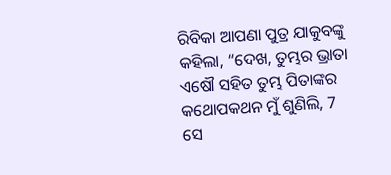ରିବିକା ଆପଣା ପୁତ୍ର ଯାକୁବଙ୍କୁ କହିଲା, “ଦେଖ, ତୁମ୍ଭର ଭ୍ରାତା ଏଷୌ ସହିତ ତୁମ୍ଭ ପିତାଙ୍କର କଥୋପକଥନ ମୁଁ ଶୁଣିଲି, 7 ସେ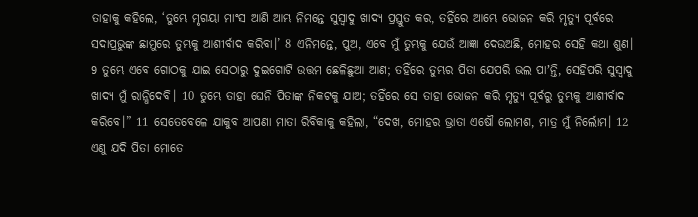ତାହାକୁ କହିଲେ, ‘ତୁମ୍ଭେ ମୃଗୟା ମାଂସ ଆଣି ଆମ୍ଭ ନିମନ୍ତେ ସୁସ୍ୱାଦୁ ଖାଦ୍ୟ ପ୍ରସ୍ତୁତ କର, ତହିଁରେ ଆମ୍ଭେ ଭୋଜନ କରି ମୃତ୍ୟୁ ପୂର୍ବରେ ସଦାପ୍ରଭୁଙ୍କ ଛାମୁରେ ତୁମ୍ଭକୁ ଆଶୀର୍ବାଦ କରିବା।’ 8 ଏନିମନ୍ତେ, ପୁଅ, ଏବେ ମୁଁ ତୁମ୍ଭକୁ ଯେଉଁ ଆଜ୍ଞା ଦେଉଅଛି, ମୋହର ସେହି କଥା ଶୁଣ। 9 ତୁମ୍ଭେ ଏବେ ଗୋଠକୁ ଯାଇ ସେଠାରୁ ଦୁଇଗୋଟି ଉତ୍ତମ ଛେଳିଛୁଆ ଆଣ; ତହିଁରେ ତୁମ୍ଭର ପିତା ଯେପରି ଭଲ ପାʼନ୍ତି, ସେହିପରି ସୁସ୍ୱାଦୁ ଖାଦ୍ୟ ମୁଁ ରାନ୍ଧିଦେବି। 10 ତୁମ୍ଭେ ତାହା ଘେନି ପିତାଙ୍କ ନିକଟକୁ ଯାଅ; ତହିଁରେ ସେ ତାହା ଭୋଜନ କରି ମୃତ୍ୟୁ ପୂର୍ବରୁ ତୁମ୍ଭକୁ ଆଶୀର୍ବାଦ କରିବେ।” 11 ସେତେବେଳେ ଯାକୁବ ଆପଣା ମାତା ରିବିକାକୁ କହିଲା, “ଦେଖ, ମୋହର ଭ୍ରାତା ଏଷୌ ଲୋମଶ, ମାତ୍ର ମୁଁ ନିର୍ଲୋମ। 12 ଏଣୁ ଯଦି ପିତା ମୋତେ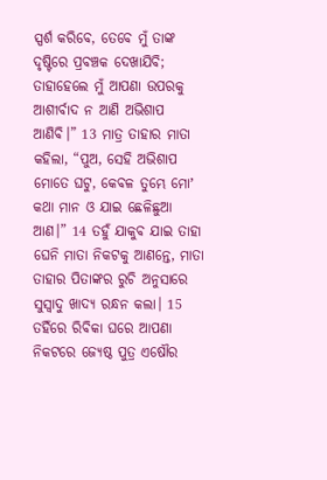ସ୍ପର୍ଶ କରିବେ, ତେବେ ମୁଁ ତାଙ୍କ ଦୃଷ୍ଟିରେ ପ୍ରବଞ୍ଚକ ଦେଖାଯିବି; ତାହାହେଲେ ମୁଁ ଆପଣା ଉପରକୁ ଆଶୀର୍ବାଦ ନ ଆଣି ଅଭିଶାପ ଆଣିବି।” 13 ମାତ୍ର ତାହାର ମାତା କହିଲା, “ପୁଅ, ସେହି ଅଭିଶାପ ମୋତେ ଘଟୁ, କେବଳ ତୁମ୍ଭେ ମୋʼ କଥା ମାନ ଓ ଯାଇ ଛେଳିଛୁଆ ଆଣ।” 14 ତହୁଁ ଯାକୁବ ଯାଇ ତାହା ଘେନି ମାତା ନିକଟକୁ ଆଣନ୍ତେ, ମାତା ତାହାର ପିତାଙ୍କର ରୁଚି ଅନୁସାରେ ସୁସ୍ୱାଦୁ ଖାଦ୍ୟ ରନ୍ଧନ କଲା। 15 ତହିଁରେ ରିବିକା ଘରେ ଆପଣା ନିକଟରେ ଜ୍ୟେଷ୍ଠ ପୁତ୍ର ଏଷୌର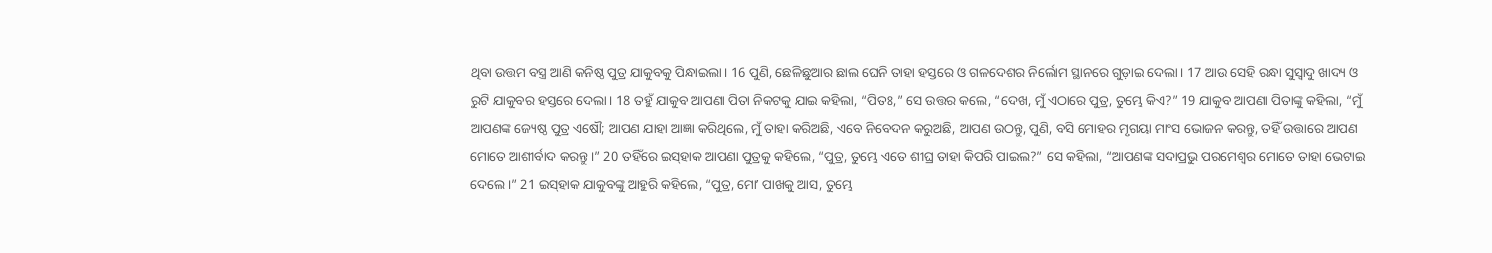ଥିବା ଉତ୍ତମ ବସ୍ତ୍ର ଆଣି କନିଷ୍ଠ ପୁତ୍ର ଯାକୁବକୁ ପିନ୍ଧାଇଲା। 16 ପୁଣି, ଛେଳିଛୁଆର ଛାଲ ଘେନି ତାହା ହସ୍ତରେ ଓ ଗଳଦେଶର ନିର୍ଲୋମ ସ୍ଥାନରେ ଗୁଡ଼ାଇ ଦେଲା। 17 ଆଉ ସେହି ରନ୍ଧା ସୁସ୍ୱାଦୁ ଖାଦ୍ୟ ଓ ରୁଟି ଯାକୁବର ହସ୍ତରେ ଦେଲା। 18 ତହୁଁ ଯାକୁବ ଆପଣା ପିତା ନିକଟକୁ ଯାଇ କହିଲା, “ପିତଃ,” ସେ ଉତ୍ତର କଲେ, “ଦେଖ, ମୁଁ ଏଠାରେ ପୁତ୍ର, ତୁମ୍ଭେ କିଏ?” 19 ଯାକୁବ ଆପଣା ପିତାଙ୍କୁ କହିଲା, “ମୁଁ ଆପଣଙ୍କ ଜ୍ୟେଷ୍ଠ ପୁତ୍ର ଏଷୌ; ଆପଣ ଯାହା ଆଜ୍ଞା କରିଥିଲେ, ମୁଁ ତାହା କରିଅଛି, ଏବେ ନିବେଦନ କରୁଅଛି, ଆପଣ ଉଠନ୍ତୁ, ପୁଣି, ବସି ମୋହର ମୃଗୟା ମାଂସ ଭୋଜନ କରନ୍ତୁ, ତହିଁ ଉତ୍ତାରେ ଆପଣ ମୋତେ ଆଶୀର୍ବାଦ କରନ୍ତୁ।” 20 ତହିଁରେ ଇସ୍‌ହାକ ଆପଣା ପୁତ୍ରକୁ କହିଲେ, “ପୁତ୍ର, ତୁମ୍ଭେ ଏତେ ଶୀଘ୍ର ତାହା କିପରି ପାଇଲ?” ସେ କହିଲା, “ଆପଣଙ୍କ ସଦାପ୍ରଭୁ ପରମେଶ୍ୱର ମୋତେ ତାହା ଭେଟାଇ ଦେଲେ।” 21 ଇସ୍‌ହାକ ଯାକୁବଙ୍କୁ ଆହୁରି କହିଲେ, “ପୁତ୍ର, ମୋʼ ପାଖକୁ ଆସ, ତୁମ୍ଭେ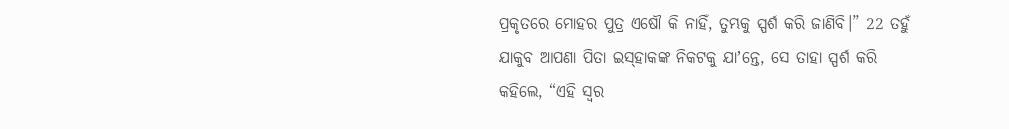ପ୍ରକୃତରେ ମୋହର ପୁତ୍ର ଏଷୌ କି ନାହିଁ, ତୁମ୍ଭକୁ ସ୍ପର୍ଶ କରି ଜାଣିବି।” 22 ତହୁଁ ଯାକୁବ ଆପଣା ପିତା ଇସ୍‌ହାକଙ୍କ ନିକଟକୁ ଯାʼନ୍ତେ, ସେ ତାହା ସ୍ପର୍ଶ କରି କହିଲେ, “ଏହି ସ୍ୱର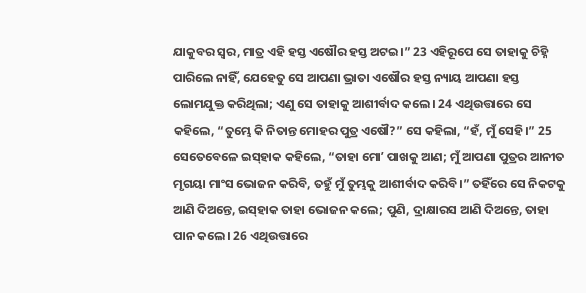ଯାକୁବର ସ୍ୱର, ମାତ୍ର ଏହି ହସ୍ତ ଏଷୌର ହସ୍ତ ଅଟଇ।” 23 ଏହିରୂପେ ସେ ତାହାକୁ ଚିହ୍ନି ପାରିଲେ ନାହିଁ, ଯେହେତୁ ସେ ଆପଣା ଭ୍ରାତା ଏଷୌର ହସ୍ତ ନ୍ୟାୟ ଆପଣା ହସ୍ତ ଲୋମଯୁକ୍ତ କରିଥିଲା; ଏଣୁ ସେ ତାହାକୁ ଆଶୀର୍ବାଦ କଲେ। 24 ଏଥିଉତ୍ତାରେ ସେ କହିଲେ, “ତୁମ୍ଭେ କି ନିତାନ୍ତ ମୋହର ପୁତ୍ର ଏଷୌ?” ସେ କହିଲା, “ହଁ, ମୁଁ ସେହି।” 25 ସେତେବେଳେ ଇସ୍‌ହାକ କହିଲେ, “ତାହା ମୋʼ ପାଖକୁ ଆଣ; ମୁଁ ଆପଣା ପୁତ୍ରର ଆନୀତ ମୃଗୟା ମାଂସ ଭୋଜନ କରିବି, ତହୁଁ ମୁଁ ତୁମ୍ଭକୁ ଆଶୀର୍ବାଦ କରିବି।” ତହିଁରେ ସେ ନିକଟକୁ ଆଣି ଦିଅନ୍ତେ, ଇସ୍‌ହାକ ତାହା ଭୋଜନ କଲେ; ପୁଣି, ଦ୍ରାକ୍ଷାରସ ଆଣି ଦିଅନ୍ତେ, ତାହା ପାନ କଲେ। 26 ଏଥିଉତ୍ତାରେ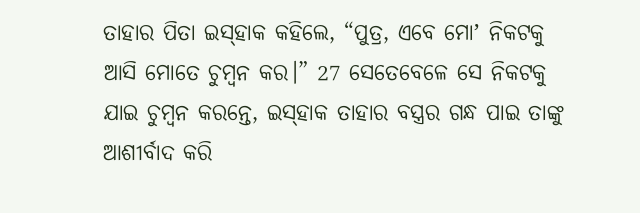ତାହାର ପିତା ଇସ୍‌ହାକ କହିଲେ, “ପୁତ୍ର, ଏବେ ମୋʼ ନିକଟକୁ ଆସି ମୋତେ ଚୁମ୍ବନ କର।” 27 ସେତେବେଳେ ସେ ନିକଟକୁ ଯାଇ ଚୁମ୍ବନ କରନ୍ତେ, ଇସ୍‌ହାକ ତାହାର ବସ୍ତ୍ରର ଗନ୍ଧ ପାଇ ତାଙ୍କୁ ଆଶୀର୍ବାଦ କରି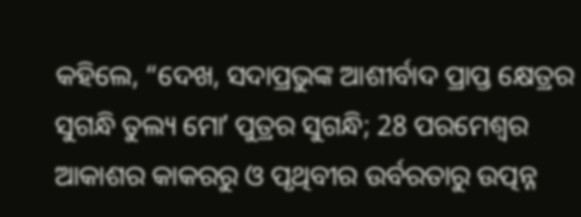କହିଲେ, “ଦେଖ, ସଦାପ୍ରଭୁଙ୍କ ଆଶୀର୍ବାଦ ପ୍ରାପ୍ତ କ୍ଷେତ୍ରର ସୁଗନ୍ଧି ତୁଲ୍ୟ ମୋʼ ପୁତ୍ରର ସୁଗନ୍ଧି; 28 ପରମେଶ୍ୱର ଆକାଶର କାକରରୁ ଓ ପୃଥିବୀର ଉର୍ବରତାରୁ ଉତ୍ପନ୍ନ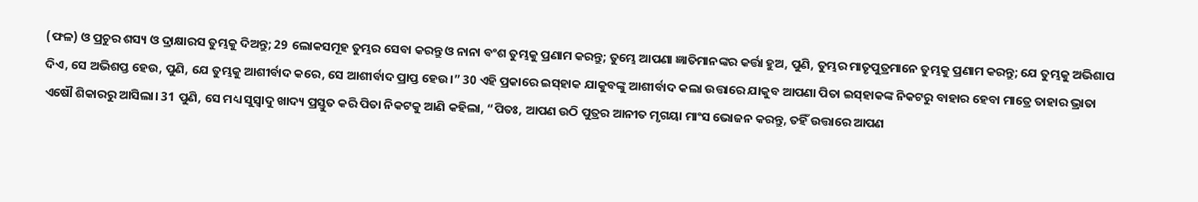(ଫଳ) ଓ ପ୍ରଚୁର ଶସ୍ୟ ଓ ଦ୍ରାକ୍ଷାରସ ତୁମ୍ଭକୁ ଦିଅନ୍ତୁ; 29 ଲୋକସମୂହ ତୁମ୍ଭର ସେବା କରନ୍ତୁ ଓ ନାନା ବଂଶ ତୁମ୍ଭକୁ ପ୍ରଣାମ କରନ୍ତୁ; ତୁମ୍ଭେ ଆପଣା ଜ୍ଞାତିମାନଙ୍କର କର୍ତ୍ତା ହୁଅ, ପୁଣି, ତୁମ୍ଭର ମାତୃପୁତ୍ରମାନେ ତୁମ୍ଭକୁ ପ୍ରଣାମ କରନ୍ତୁ; ଯେ ତୁମ୍ଭକୁ ଅଭିଶାପ ଦିଏ, ସେ ଅଭିଶପ୍ତ ହେଉ, ପୁଣି, ଯେ ତୁମ୍ଭକୁ ଆଶୀର୍ବାଦ କରେ, ସେ ଆଶୀର୍ବାଦ ପ୍ରାପ୍ତ ହେଉ।” 30 ଏହି ପ୍ରକାରେ ଇସ୍‌ହାକ ଯାକୁବଙ୍କୁ ଆଶୀର୍ବାଦ କଲା ଉତ୍ତାରେ ଯାକୁବ ଆପଣା ପିତା ଇସ୍‌ହାକଙ୍କ ନିକଟରୁ ବାହାର ହେବା ମାତ୍ରେ ତାହାର ଭ୍ରାତା ଏଷୌ ଶିକାରରୁ ଆସିଲା। 31 ପୁଣି, ସେ ମଧ୍ୟ ସୁସ୍ୱାଦୁ ଖାଦ୍ୟ ପ୍ରସ୍ତୁତ କରି ପିତା ନିକଟକୁ ଆଣି କହିଲା, “ପିତଃ, ଆପଣ ଉଠି ପୁତ୍ରର ଆନୀତ ମୃଗୟା ମାଂସ ଭୋଜନ କରନ୍ତୁ, ତହିଁ ଉତ୍ତାରେ ଆପଣ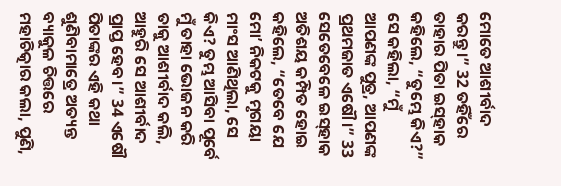ମୋତେ ଆଶୀର୍ବାଦ କରନ୍ତୁ।” 32 ତହିଁରେ ତାହାର ପିତା ଇସ୍‌ହାକ କହିଲେ, “ତୁମ୍ଭେ କିଏ?” ସେ କହିଲା, “ମୁଁ ଆପଣଙ୍କ ପୁତ୍ର, ଆପଣଙ୍କ ପ୍ରଥମଜାତ ଏଷୌ।” 33 ସେତେବେଳେ ଇସ୍‌ହାକ ଅତିଶୟ କମ୍ପିତ ହୋଇ କହିଲେ, “ତେବେ ଯେ ମୋʼ ନିକଟକୁ ମୃଗୟା ମାଂସ ଆଣିଥିଲା, ସେ କିଏ? ତୁମ୍ଭ ଆସିବା ପୂର୍ବେ ମୁଁ ତାହା ଭୋଜନ କରି ତାକୁ ଆଶୀର୍ବାଦ କଲି, ଆହୁରି ସେ ଆଶୀର୍ବାଦ ପ୍ରାପ୍ତ ହେବ।” 34 ଏଷୌ ପିତାଙ୍କର ଏହି କଥା ଶୁଣିବାମାତ୍ରେ ଅତ୍ୟନ୍ତ ବ୍ୟାକୁଳ ଚିତ୍ତରେ ମହାଚିତ୍କାର କଲା, ପୁଣି,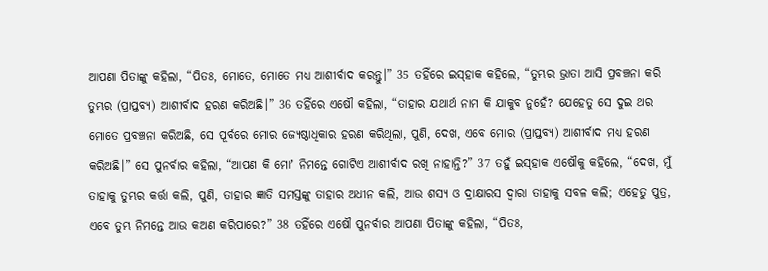ଆପଣା ପିତାଙ୍କୁ କହିଲା, “ପିତଃ, ମୋତେ, ମୋତେ ମଧ୍ୟ ଆଶୀର୍ବାଦ କରନ୍ତୁ।” 35 ତହିଁରେ ଇସ୍‌ହାକ କହିଲେ, “ତୁମ୍ଭର ଭ୍ରାତା ଆସି ପ୍ରବଞ୍ଚନା କରି ତୁମ୍ଭର (ପ୍ରାପ୍ତବ୍ୟ) ଆଶୀର୍ବାଦ ହରଣ କରିଅଛି।” 36 ତହିଁରେ ଏଷୌ କହିଲା, “ତାହାର ଯଥାର୍ଥ ନାମ କି ଯାକୁବ ନୁହେଁ? ଯେହେତୁ ସେ ଦୁଇ ଥର ମୋତେ ପ୍ରବଞ୍ଚନା କରିଅଛି, ସେ ପୂର୍ବରେ ମୋର ଜ୍ୟେଷ୍ଠାଧିକାର ହରଣ କରିଥିଲା, ପୁଣି, ଦେଖ, ଏବେ ମୋର (ପ୍ରାପ୍ତବ୍ୟ) ଆଶୀର୍ବାଦ ମଧ୍ୟ ହରଣ କରିଅଛି।” ସେ ପୁନର୍ବାର କହିଲା, “ଆପଣ କି ମୋʼ ନିମନ୍ତେ ଗୋଟିଏ ଆଶୀର୍ବାଦ ରଖି ନାହାନ୍ତି?” 37 ତହୁଁ ଇସ୍‌ହାକ ଏଷୌକୁ କହିଲେ, “ଦେଖ, ମୁଁ ତାହାକୁ ତୁମ୍ଭର କର୍ତ୍ତା କଲି, ପୁଣି, ତାହାର ଜ୍ଞାତି ସମସ୍ତଙ୍କୁ ତାହାର ଅଧୀନ କଲି, ଆଉ ଶସ୍ୟ ଓ ଦ୍ରାକ୍ଷାରସ ଦ୍ୱାରା ତାହାକୁ ସବଳ କଲି; ଏହେତୁ ପୁତ୍ର, ଏବେ ତୁମ୍ଭ ନିମନ୍ତେ ଆଉ କଅଣ କରିପାରେ?” 38 ତହିଁରେ ଏଷୌ ପୁନର୍ବାର ଆପଣା ପିତାଙ୍କୁ କହିଲା, “ପିତଃ,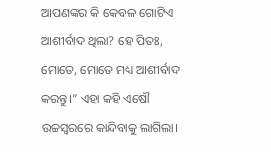ଆପଣଙ୍କର କି କେବଳ ଗୋଟିଏ ଆଶୀର୍ବାଦ ଥିଲା? ହେ ପିତଃ, ମୋତେ, ମୋତେ ମଧ୍ୟ ଆଶୀର୍ବାଦ କରନ୍ତୁ।” ଏହା କହି ଏଷୌ ଉଚ୍ଚସ୍ୱରରେ କାନ୍ଦିବାକୁ ଲାଗିଲା।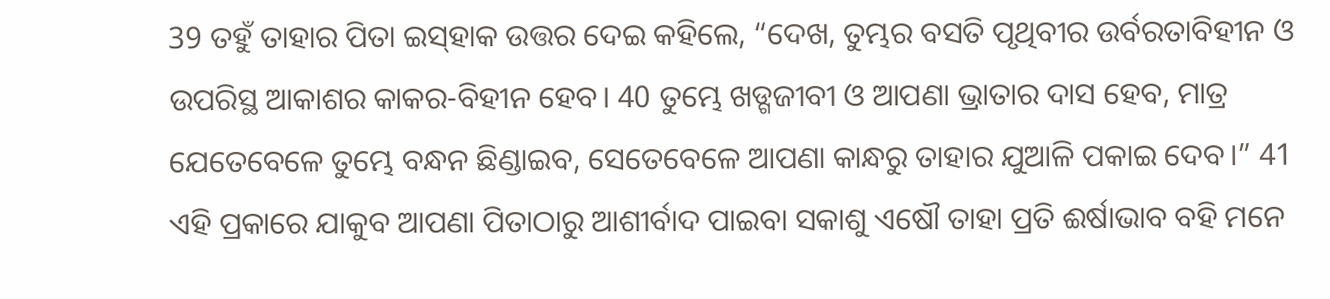39 ତହୁଁ ତାହାର ପିତା ଇସ୍‌ହାକ ଉତ୍ତର ଦେଇ କହିଲେ, “ଦେଖ, ତୁମ୍ଭର ବସତି ପୃଥିବୀର ଉର୍ବରତାବିହୀନ ଓ ଉପରିସ୍ଥ ଆକାଶର କାକର-ବିହୀନ ହେବ। 40 ତୁମ୍ଭେ ଖଡ୍ଗଜୀବୀ ଓ ଆପଣା ଭ୍ରାତାର ଦାସ ହେବ, ମାତ୍ର ଯେତେବେଳେ ତୁମ୍ଭେ ବନ୍ଧନ ଛିଣ୍ଡାଇବ, ସେତେବେଳେ ଆପଣା କାନ୍ଧରୁ ତାହାର ଯୁଆଳି ପକାଇ ଦେବ।” 41 ଏହି ପ୍ରକାରେ ଯାକୁବ ଆପଣା ପିତାଠାରୁ ଆଶୀର୍ବାଦ ପାଇବା ସକାଶୁ ଏଷୌ ତାହା ପ୍ରତି ଈର୍ଷାଭାବ ବହି ମନେ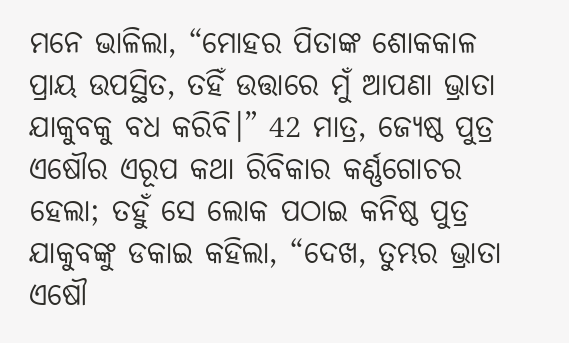ମନେ ଭାଳିଲା, “ମୋହର ପିତାଙ୍କ ଶୋକକାଳ ପ୍ରାୟ ଉପସ୍ଥିତ, ତହିଁ ଉତ୍ତାରେ ମୁଁ ଆପଣା ଭ୍ରାତା ଯାକୁବକୁ ବଧ କରିବି।” 42 ମାତ୍ର, ଜ୍ୟେଷ୍ଠ ପୁତ୍ର ଏଷୌର ଏରୂପ କଥା ରିବିକାର କର୍ଣ୍ଣଗୋଚର ହେଲା; ତହୁଁ ସେ ଲୋକ ପଠାଇ କନିଷ୍ଠ ପୁତ୍ର ଯାକୁବଙ୍କୁ ଡକାଇ କହିଲା, “ଦେଖ, ତୁମ୍ଭର ଭ୍ରାତା ଏଷୌ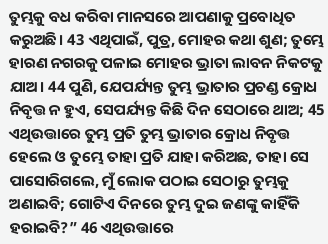ତୁମ୍ଭକୁ ବଧ କରିବା ମାନସରେ ଆପଣାକୁ ପ୍ରବୋଧିତ କରୁଅଛି। 43 ଏଥିପାଇଁ, ପୁତ୍ର, ମୋହର କଥା ଶୁଣ; ତୁମ୍ଭେ ହାରଣ ନଗରକୁ ପଳାଇ ମୋହର ଭ୍ରାତା ଲାବନ ନିକଟକୁ ଯାଅ। 44 ପୁଣି, ଯେପର୍ଯ୍ୟନ୍ତ ତୁମ୍ଭ ଭ୍ରାତାର ପ୍ରଚଣ୍ଡ କ୍ରୋଧ ନିବୃତ୍ତ ନ ହୁଏ, ସେପର୍ଯ୍ୟନ୍ତ କିଛି ଦିନ ସେଠାରେ ଥାଅ; 45 ଏଥିଉତ୍ତାରେ ତୁମ୍ଭ ପ୍ରତି ତୁମ୍ଭ ଭ୍ରାତାର କ୍ରୋଧ ନିବୃତ୍ତ ହେଲେ ଓ ତୁମ୍ଭେ ତାହା ପ୍ରତି ଯାହା କରିଅଛ, ତାହା ସେ ପାସୋରିଗଲେ, ମୁଁ ଲୋକ ପଠାଇ ସେଠାରୁ ତୁମ୍ଭକୁ ଅଣାଇବି; ଗୋଟିଏ ଦିନରେ ତୁମ୍ଭ ଦୁଇ ଜଣଙ୍କୁ କାହିଁକି ହରାଇବି?” 46 ଏଥିଉତ୍ତାରେ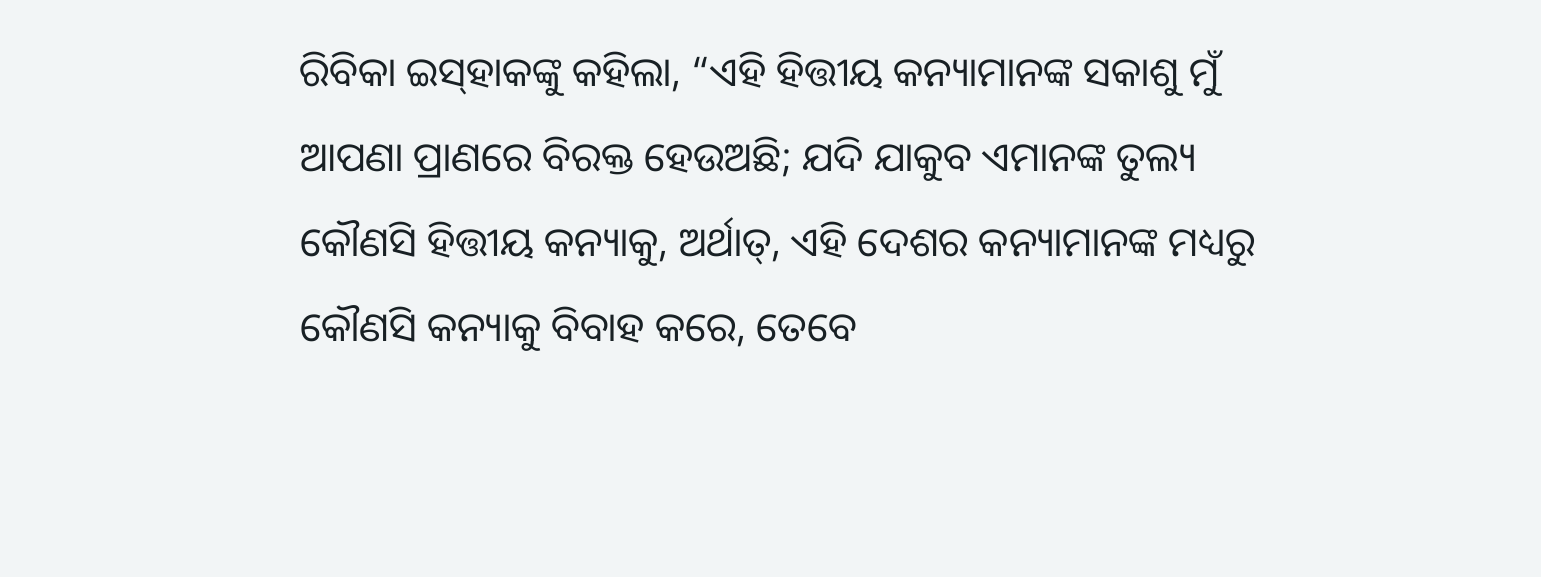ରିବିକା ଇସ୍‌ହାକଙ୍କୁ କହିଲା, “ଏହି ହିତ୍ତୀୟ କନ୍ୟାମାନଙ୍କ ସକାଶୁ ମୁଁ ଆପଣା ପ୍ରାଣରେ ବିରକ୍ତ ହେଉଅଛି; ଯଦି ଯାକୁବ ଏମାନଙ୍କ ତୁଲ୍ୟ କୌଣସି ହିତ୍ତୀୟ କନ୍ୟାକୁ, ଅର୍ଥାତ୍‍, ଏହି ଦେଶର କନ୍ୟାମାନଙ୍କ ମଧ୍ୟରୁ କୌଣସି କନ୍ୟାକୁ ବିବାହ କରେ, ତେବେ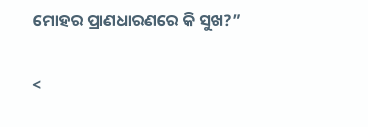ମୋହର ପ୍ରାଣଧାରଣରେ କି ସୁଖ?”

<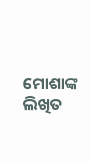ମୋଶାଙ୍କ ଲିଖିତ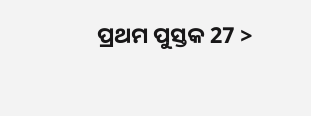ପ୍ରଥମ ପୁସ୍ତକ 27 >